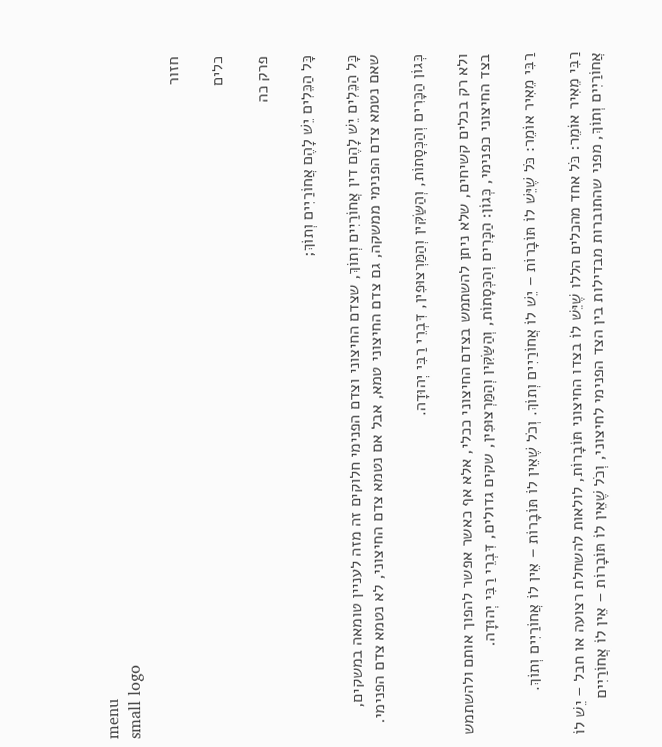menu
small logo

חזור

כלים

פרק כה

כָּל הַכֵּלִים יֵשׁ לָהֶם אֲחוֹרַיִים וְתוֹךְ;

כָּל הַכֵּלִים יֵשׁ לָהֶם דין אֲחוֹרַיִים וְתוֹךְ, שצדם החיצוני וצדם הפנימי חלוקים זה מזה לעניין טומאה במשקים, שאם נטמא צדם הפנימי ממשקה, גם צדם החיצוני טמא, אבל אם נטמא צדם החיצוני, לא נטמא צדם הפנימי.

כְּגוֹן הַכָּרִים וְהַכְּסָתוֹת, וְהַשַּׂקִּין וְהַמַּרְצוּפִין, דִּבְרֵי רַבִּי יְהוּדָה.

ולא רק בכלים קשיחים, שלא ניתן להשתמש בצדם החיצוני ככלי, אלא אף כאשר אפשר להפוך אותם ולהשתמש בצד החיצוני כפנימי, כְּגוֹן: הַכָּרִים וְהַכְּסָתוֹת, וְהַשַּׂקִּין וְהַמַּרְצוּפִין, שקים גדולים, דִּבְרֵי רַבִּי יְהוּדָה.

רַבִּי מֵאִיר אוֹמֵר: כֹּל שֶׁיֵּשׁ לוֹ תּוֹבָרוֹת – יֵשׁ לוֹ אֲחוֹרַיִים וְתוֹךְ. וְכֹל שֶׁאֵין לוֹ תּוֹבָרוֹת – אֵין לוֹ אֲחוֹרַיִים וְתוֹךְ.

רַבִּי מֵאִיר אוֹמֵר: כֹּל אחד מהכלים הללו שֶׁיֵּשׁ לוֹ בצדו החיצוני תּוֹבָרוֹת, לולאות להשחלת רצועה או חבל – יֵשׁ לוֹ אֲחוֹרַיִים וְתוֹךְ, מפני שהתוברות מבדילות בין הצד הפנימי לחיצוני, וְכֹל שֶׁאֵין לוֹ תּוֹבָרוֹת – אֵין לוֹ אֲחוֹרַיִים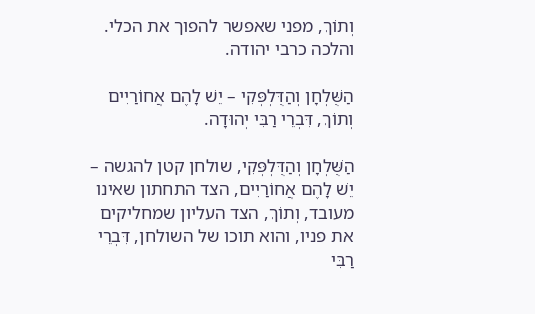וְתוֹךְ, מפני שאפשר להפוך את הכלי. והלכה כרבי יהודה.

הַשֻּׁלְחָן וְהַדֻּלְפְּקִי – יֵשׁ לָהֶם אֲחוֹרַיִים וְתוֹךְ, דִּבְרֵי רַבִּי יְהוּדָה.

הַשֻּׁלְחָן וְהַדֻּלְפְּקִי, שולחן קטן להגשה – יֵשׁ לָהֶם אֲחוֹרַיִים, הצד התחתון שאינו מעובד, וְתוֹךְ, הצד העליון שמחליקים את פניו, והוא תוכו של השולחן, דִּבְרֵי רַבִּי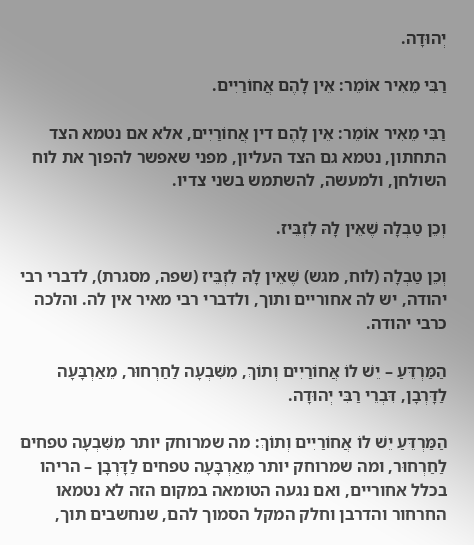יְהוּדָה.

רַבִּי מֵאִיר אוֹמֵר: אֵין לָהֶם אֲחוֹרַיִים.

רַבִּי מֵאִיר אוֹמֵר: אֵין לָהֶם דין אֲחוֹרַיִים, אלא אם נטמא הצד התחתון, נטמא גם הצד העליון, מפני שאפשר להפוך את לוח השולחן, ולמעשה, להשתמש בשני צדיו.

וְכֵן טַבְלָה שֶׁאֵין לָהּ לִזְבֵּיז.

וְכֵן טַבְלָה (לוח, מגש) שֶׁאֵין לָהּ לִזְבֵּיז (שפה, מסגרת), לדברי רבי יהודה, יש לה אחוריים ותוך, ולדברי רבי מאיר אין לה. והלכה כרבי יהודה.

הַמַּרְדֵּעַ – יֵשׁ לוֹ אֲחוֹרַיִים וְתוֹךְ, מִשִּׁבְעָה לַחַרְחוּר, מֵאַרְבָּעָה לַדָּרְבָן, דִּבְרֵי רַבִּי יְהוּדָה.

הַמַּרְדֵּעַ יֵשׁ לוֹ אֲחוֹרַיִים וְתוֹךְ: מה שמרוחק יותר מִשִּׁבְעָה טפחים לַחַרְחוּר, ומה שמרוחק יותר מֵאַרְבָּעָה טפחים לַדָּרְבָן – הריהו בכלל אחוריים, ואם נגעה הטומאה במקום הזה לא נטמאו החרחור והדרבן וחלק המקל הסמוך להם, שנחשבים תוך,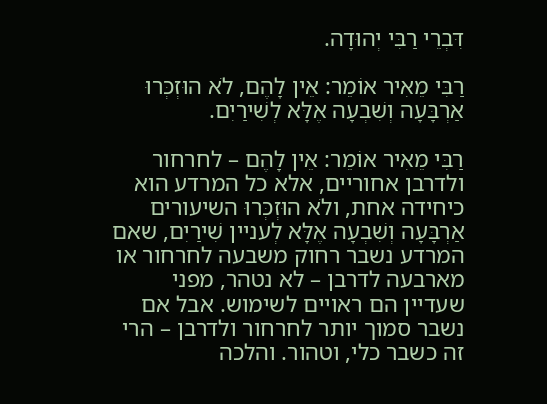דִּבְרֵי רַבִּי יְהוּדָה.

רַבִּי מֵאִיר אוֹמֵר: אֵין לָהֶם, לֹא הוּזְכְּרוּ אַרְבָּעָה וְשִׁבְעָה אֶלָּא לְשִׁירַיִם.

רַבִּי מֵאִיר אוֹמֵר: אֵין לָהֶם – לחרחור ולדרבן אחוריים, אלא כל המרדע הוא כיחידה אחת, ולֹא הוּזְכְּרוּ השיעורים אַרְבָּעָה וְשִׁבְעָה אֶלָּא לְעניין שִׁירַיִם, שאם המרדע נשבר רחוק משבעה לחרחור או מארבעה לדרבן – לא נטהר, מפני שעדיין הם ראויים לשימוש. אבל אם נשבר סמוך יותר לחרחור ולדרבן – הרי זה כשבר כלי, וטהור. והלכה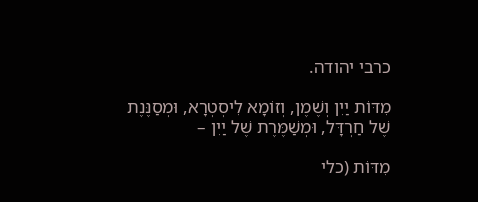כרבי יהודה.

מִדּוֹת יַיִן וְשֶׁמֶן, וְזוֹמָא לִיסְטְרָא, וּמְסַנֶּנֶת שֶׁל חַרְדָּל, וּמְשַׁמֶּרֶת שֶׁל יַיִן –

מִדּוֹת (כלי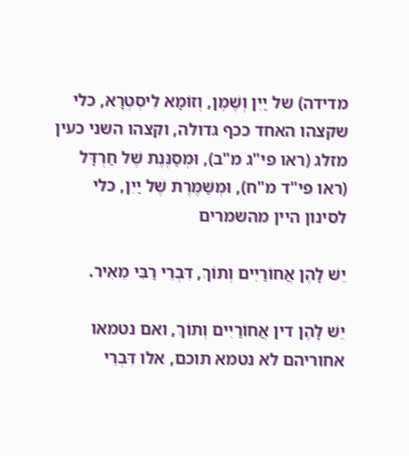מדידה) של יַיִן וְשֶׁמֶן, וְזוֹמָא לִיסְטְרָא, כלי שקצהו האחד ככף גדולה, וקצהו השני כעין מזלג (ראו פי"ג מ"ב), וּמְסַנֶּנֶת שֶׁל חַרְדָּל (ראו פי"ד מ"ח), וּמְשַׁמֶּרֶת שֶׁל יַיִן, כלי לסינון היין מהשמרים

יֵשׁ לָהֶן אֲחוֹרַיִים וְתוֹךְ, דִּבְרֵי רַבִּי מֵאִיר.

יֵשׁ לָהֶן דין אֲחוֹרַיִים וְתוֹךְ, ואם נטמאו אחוריהם לא נטמא תוכם, אלו דִּבְרֵי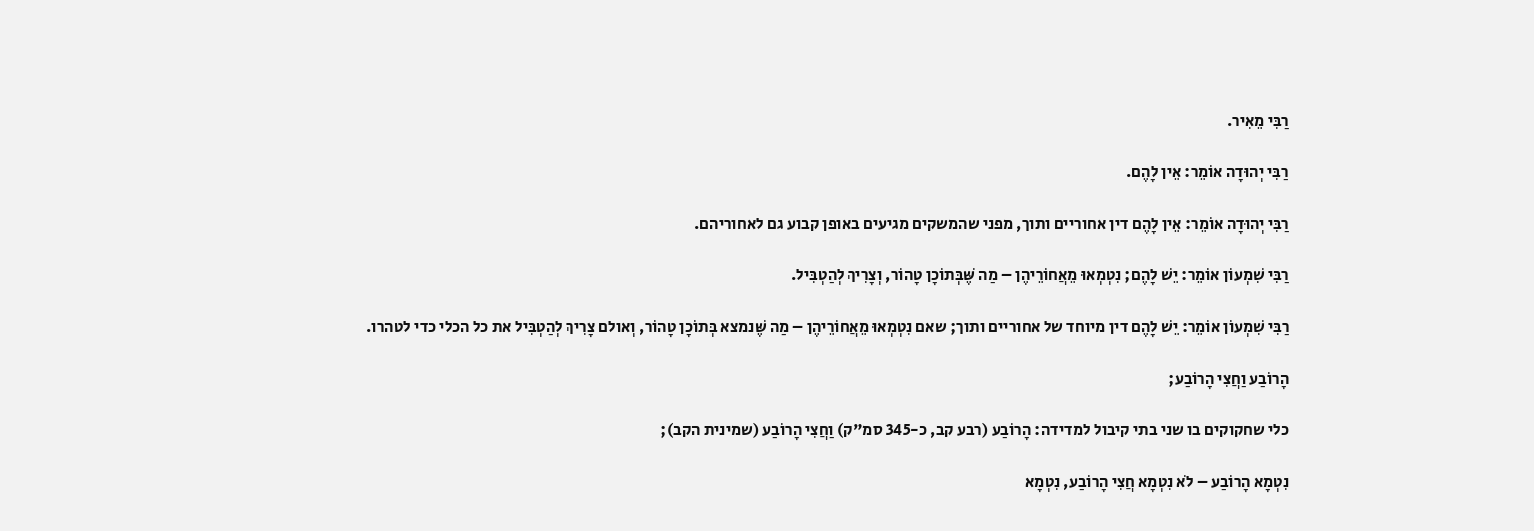רַבִּי מֵאִיר.

רַבִּי יְהוּדָה אוֹמֵר: אֵין לָהֶם.

רַבִּי יְהוּדָה אוֹמֵר: אֵין לָהֶם דין אחוריים ותוך, מפני שהמשקים מגיעים באופן קבוע גם לאחוריהם.

רַבִּי שִׁמְעוֹן אוֹמֵר: יֵשׁ לָהֶם; נִטְמְאוּ מֵאֲחוֹרֵיהֶן – מַה שֶּׁבְּתוֹכָן טָהוֹר, וְצָרִיךְ לְהַטְבִּיל.

רַבִּי שִׁמְעוֹן אוֹמֵר: יֵשׁ לָהֶם דין מיוחד של אחוריים ותוך; שאם נִטְמְאוּ מֵאֲחוֹרֵיהֶן – מַה שֶּׁנמצא בְּתוֹכָן טָהוֹר, וְאולם צָרִיךְ לְהַטְבִּיל את כל הכלי כדי לטהרו.

הָרוֹבַע וַחֲצִי הָרוֹבַע;

כלי שחקוקים בו שני בתי קיבול למדידה: הָרוֹבַע (רבע קב, כ-345 סמ"ק) וַחֲצִי הָרוֹבַע (שמינית הקב);

נִטְמָא הָרוֹבַע – לֹא נִטְמָא חֲצִי הָרוֹבַע, נִטְמָא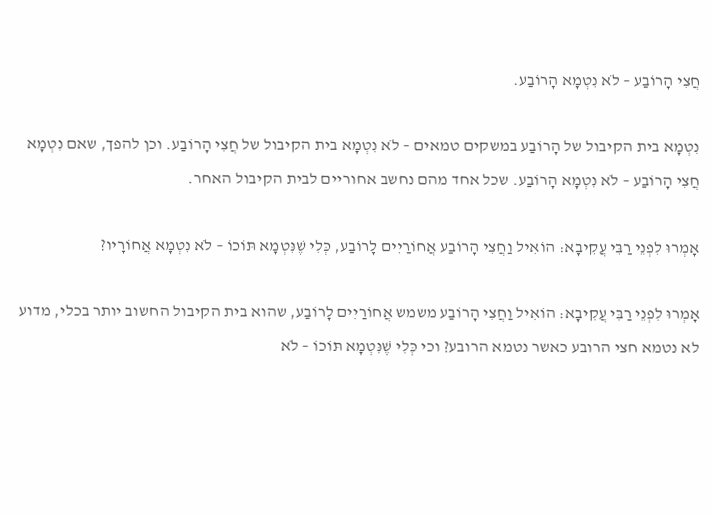חֲצִי הָרוֹבַע – לֹא נִטְמָא הָרוֹבַע.

נִטְמָא בית הקיבול של הָרוֹבַע במשקים טמאים – לֹא נִטְמָא בית הקיבול של חֲצִי הָרוֹבַע. וכן להפך, שאם נִטְמָא חֲצִי הָרוֹבַע – לֹא נִטְמָא הָרוֹבַע. שכל אחד מהם נחשב אחוריים לבית הקיבול האחר.

אָמְרוּ לִפְנֵי רַבִּי עֲקִיבָא: הוֹאִיל וַחֲצִי הָרוֹבַע אֲחוֹרַיִים לָרוֹבַע, כְּלִי שֶׁנִּטְמָא תּוֹכוֹ – לֹא נִטְמָא אֲחוֹרָיו?

אָמְרוּ לִפְנֵי רַבִּי עֲקִיבָא: הוֹאִיל וַחֲצִי הָרוֹבַע משמש אֲחוֹרַיִים לָרוֹבַע, שהוא בית הקיבול החשוב יותר בכלי, מדוע לא נטמא חצי הרובע כאשר נטמא הרובע? וכי כְּלִי שֶׁנִּטְמָא תּוֹכוֹ – לֹא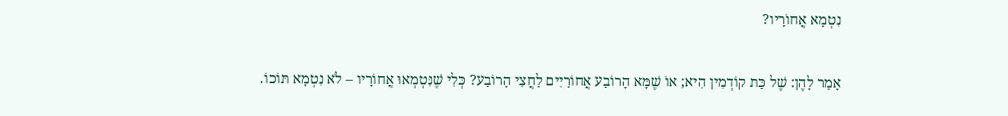נִטְמָא אֲחוֹרָיו?

אָמַר לָהֶן: שֶׁל כַּת קוֹדְמִין הִיא; אוֹ שֶׁמָּא הָרוֹבַע אֲחוֹרַיִים לַחֲצִי הָרוֹבַע? כְּלִי שֶׁנִּטְמְאוּ אֲחוֹרָיו – לֹא נִטְמָא תּוֹכוֹ.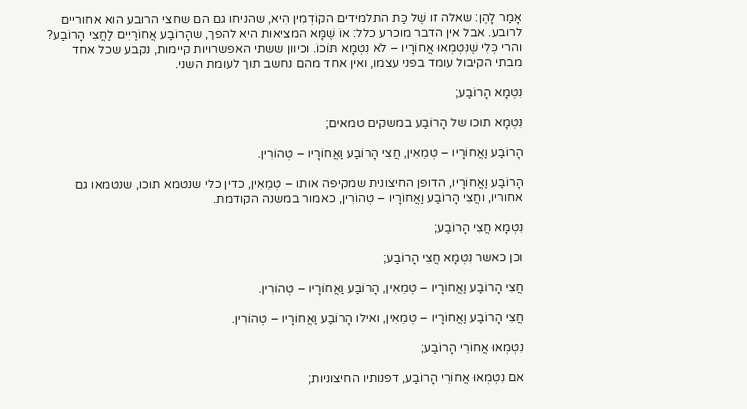אָמַר לָהֶן: שאלה זו שֶׁל כַּת התלמידים הקוֹדְמִין הִיא, שהניחו גם הם שחצי הרובע הוא אחוריים לרובע. אבל אין הדבר מוכרע כלל: אוֹ שֶׁמָּא המציאות היא להפך, שהָרוֹבַע אֲחוֹרַיִים לַחֲצִי הָרוֹבַע? והרי כְּלִי שֶׁנִּטְמְאוּ אֲחוֹרָיו – לֹא נִטְמָא תּוֹכוֹ. וכיוון ששתי האפשרויות קיימות, נקבע שכל אחד מבתי הקיבול עומד בפני עצמו, ואין אחד מהם נחשב תוך לעומת השני.

נִטְמָא הָרוֹבַע;

נִטְמָא תוכו של הָרוֹבַע במשקים טמאים;

הָרוֹבַע וַאֲחוֹרָיו – טְמֵאִין, חֲצִי הָרוֹבַע וַאֲחוֹרָיו – טְהוֹרִין.

הָרוֹבַע וַאֲחוֹרָיו, הדופן החיצונית שמקיפה אותו – טְמֵאִין, כדין כלי שנטמא תוכו, שנטמאו גם אחוריו, וחֲצִי הָרוֹבַע וַאֲחוֹרָיו – טְהוֹרִין, כאמור במשנה הקודמת.

נִטְמָא חֲצִי הָרוֹבַע;

וכן כאשר נִטְמָא חֲצִי הָרוֹבַע;

חֲצִי הָרוֹבַע וַאֲחוֹרָיו – טְמֵאִין, הָרוֹבַע וַאֲחוֹרָיו – טְהוֹרִין.

חֲצִי הָרוֹבַע וַאֲחוֹרָיו – טְמֵאִין, ואילו הָרוֹבַע וַאֲחוֹרָיו – טְהוֹרִין.

נִטְמְאוּ אֲחוֹרֵי הָרוֹבַע;

אם נִטְמְאוּ אֲחוֹרֵי הָרוֹבַע, דפנותיו החיצוניות;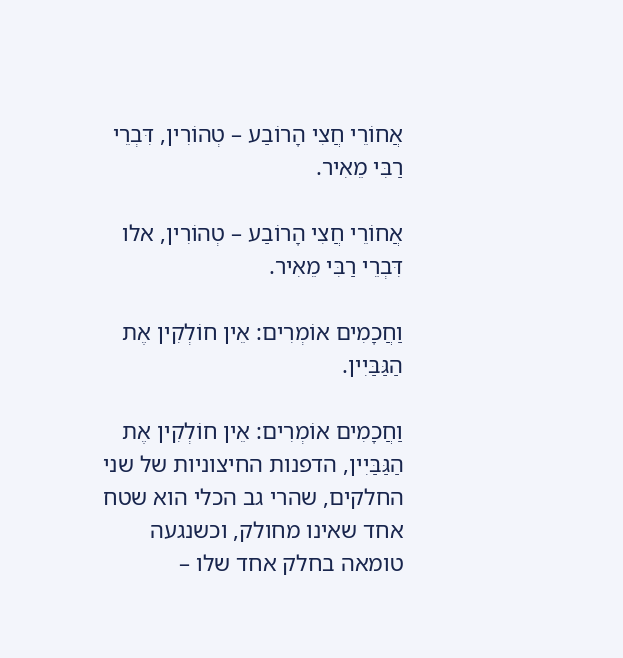אֲחוֹרֵי חֲצִי הָרוֹבַע – טְהוֹרִין, דִּבְרֵי רַבִּי מֵאִיר.

אֲחוֹרֵי חֲצִי הָרוֹבַע – טְהוֹרִין, אלו דִּבְרֵי רַבִּי מֵאִיר.

וַחֲכָמִים אוֹמְרִים: אֵין חוֹלְקִין אֶת הַגַּבַּיִין.

וַחֲכָמִים אוֹמְרִים: אֵין חוֹלְקִין אֶת הַגַּבַּיִין, הדפנות החיצוניות של שני החלקים, שהרי גב הכלי הוא שטח אחד שאינו מחולק, וכשנגעה טומאה בחלק אחד שלו –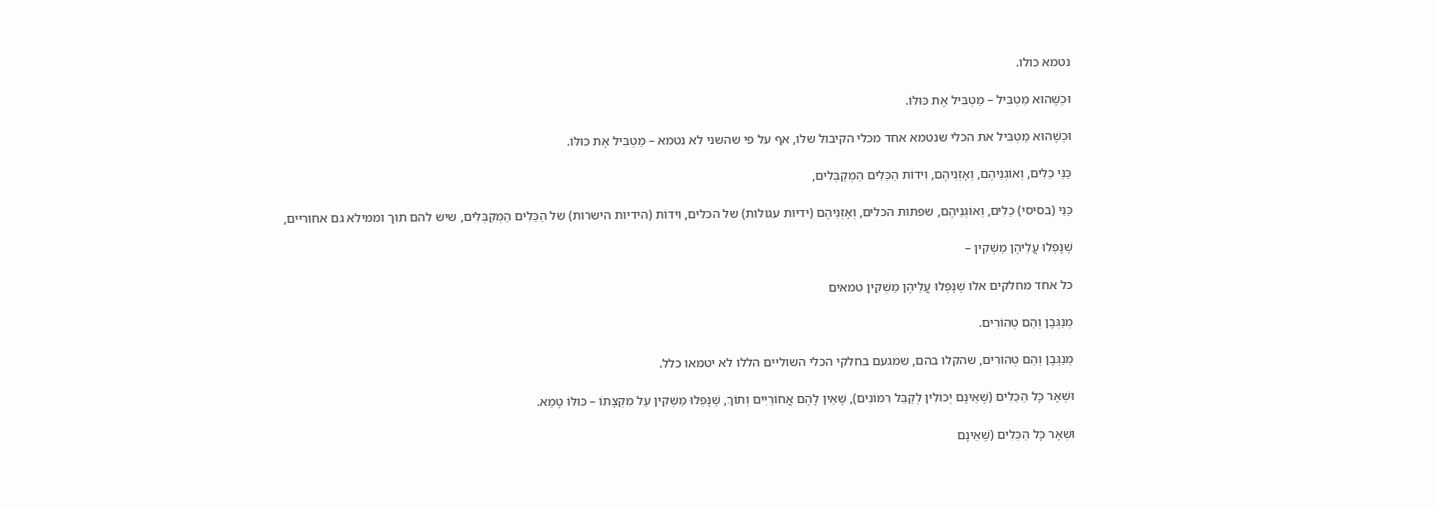נטמא כולו.

וּכְשֶׁהוּא מַטְבִּיל – מַטְבִּיל אֶת כּוּלּוֹ.

וּכְשֶׁהוּא מַטְבִּיל את הכלי שנטמא אחד מכלי הקיבול שלו, אף על פי שהשני לא נטמא – מַטְבִּיל אֶת כּוּלּוֹ.

כַּנֵּי כֵלִים, וְאוֹגְנֵיהֶם, וְאָזְנֵיהֶם, וִידוֹת הַכֵּלִים הַמְקַבְּלִים,

כַּנֵּי (בסיסי) כֵלִים, וְאוֹגְנֵיהֶם, שפתות הכלים, וְאָזְנֵיהֶם (ידיות עגולות) של הכלים, וִידוֹת (הידיות הישרות) של הַכֵּלִים הַמְקַבְּלִים, שיש להם תוך וממילא גם אחוריים,

שֶׁנָּפְלוּ עֲלֵיהֶן מַשְׁקִין –

כל אחד מחלקים אלו שֶׁנָּפְלוּ עֲלֵיהֶן מַשְׁקִין טמאים

מְנַגְּבָן וְהֵם טְהוֹרִים.

מְנַגְּבָן וְהֵם טְהוֹרִים, שהקלו בהם, שמגעם בחלקי הכלי השוליים הללו לא יטמאו כלל.

וּשְׁאָר כָּל הַכֵּלִים (שֶׁאֵינָם יְכוֹלִין לְקַבֵּל רִמּוֹנִים), שֶׁאֵין לָהֶם אֲחוֹרַיִים וְתוֹךְ, שֶׁנָּפְלוּ מַשְׁקִין עַל מִקְצָתוֹ – כּוּלּוֹ טָמֵא.

וּשְׁאָר כָּל הַכֵּלִים (שֶׁאֵינָם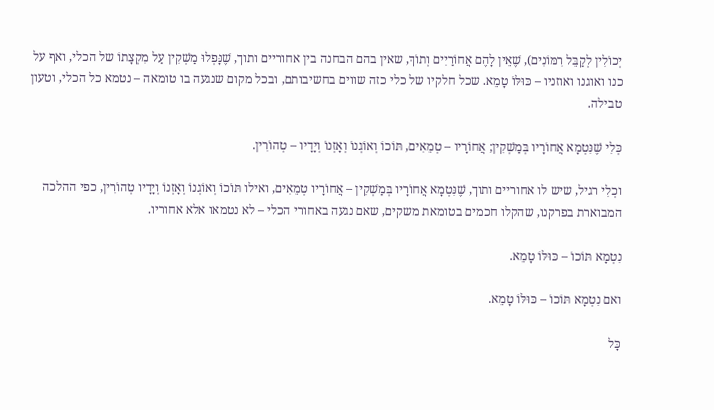יְכוֹלִין לְקַבֵּל רִמּוֹנִים), שֶׁאֵין לָהֶם אֲחוֹרַיִים וְתוֹךְ, שאין בהם הבחנה בין אחוריים ותוך, שֶׁנָּפְלוּ מַשְׁקִין עַל מִקְצָתוֹ של הכלי, ואף על כנו ואוגנו ואוזניו – כּוּלּוֹ טָמֵא. שכל חלקיו של כלי כזה שווים בחשיבותם, ובכל מקום שנגעה בו טומאה – נטמא כל הכלי, וטעון טבילה.

כְּלִי שֶׁנִּטְמָא אֲחוֹרָיו בְּמַשְׁקִין; אֲחוֹרָיו – טְמֵאִים, תּוֹכוֹ וְאוֹגְנוֹ וְאָזְנוֹ וְיָדָיו – טְהוֹרִין.

וכְלִי רגיל, שיש לו אחוריים ותוך, שֶׁנִּטְמָא אֲחוֹרָיו בְּמַשְׁקִין – אֲחוֹרָיו טְמֵאִים, ואילו תּוֹכוֹ וְאוֹגְנוֹ וְאָזְנוֹ וְיָדָיו טְהוֹרִין, כפי ההלכה המבוארת בפרקנו, שהקלו חכמים בטומאת משקים, שאם נגעה באחורי הכלי – לא נטמאו אלא אחוריו.

נִטְמָא תּוֹכוֹ – כּוּלּוֹ טָמֵא.

ואם נִטְמָא תּוֹכוֹ – כּוּלּוֹ טָמֵא.

כָּל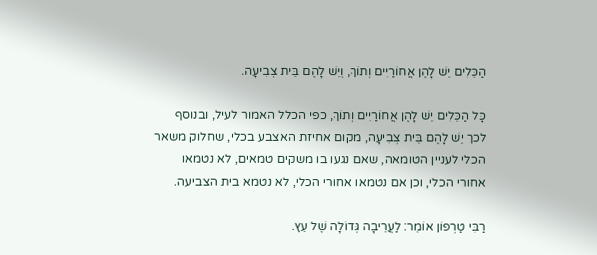הַכֵּלִים יֵשׁ לָהֶן אֲחוֹרַיִים וְתוֹךְ, וְיֵשׁ לָהֶם בֵּית צְבִיעָה.

כָּל הַכֵּלִים יֵשׁ לָהֶן אֲחוֹרַיִים וְתוֹךְ, כפי הכלל האמור לעיל, ובנוסף לכך יֵשׁ לָהֶם בֵּית צְבִיעָה, מקום אחיזת האצבע בכלי, שחלוק משאר הכלי לעניין הטומאה, שאם נגעו בו משקים טמאים, לא נטמאו אחורי הכלי, וכן אם נטמאו אחורי הכלי, לא נטמא בית הצביעה.

רַבִּי טַרְפוֹן אוֹמֵר: לַעֲרֵיבָה גְּדוֹלָה שֶׁל עֵץ.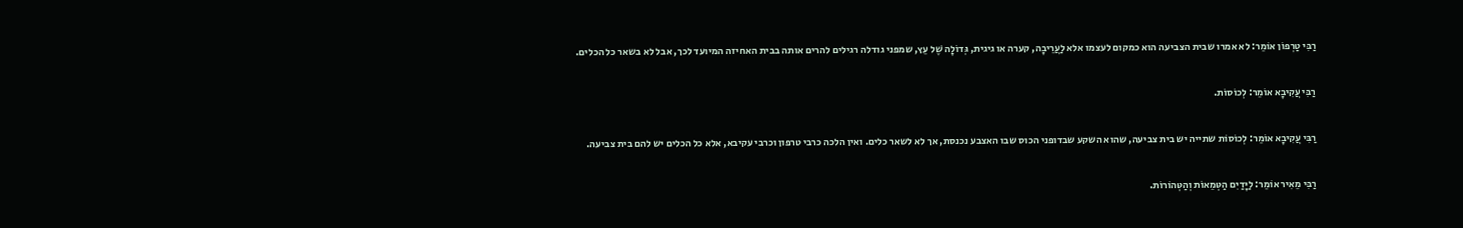רַבִּי טַרְפוֹן אוֹמֵר: לא אמרו שבית הצביעה הוא כמקום לעצמו אלא לַעֲרֵיבָה, קערה או גיגית, גְּדוֹלָה שֶׁל עֵץ, שמפני גודלה רגילים להרים אותה בבית האחיזה המיועד לכך, אבל לא בשאר כל הכלים.

רַבִּי עֲקִיבָא אוֹמֵר: לְכוֹסוֹת.

רַבִּי עֲקִיבָא אוֹמֵר: לְכוֹסוֹת שתייה יש בית צביעה, שהוא השקע שבדופני הכוס שבו האצבע נכנסת, אך לא לשאר כלים. ואין הלכה כרבי טרפון וכרבי עקיבא, אלא כל הכלים יש להם בית צביעה.

רַבִּי מֵאִיר אוֹמֵר: לַיָּדַיִם הַטְּמֵאוֹת וְהַטְּהוֹרוֹת.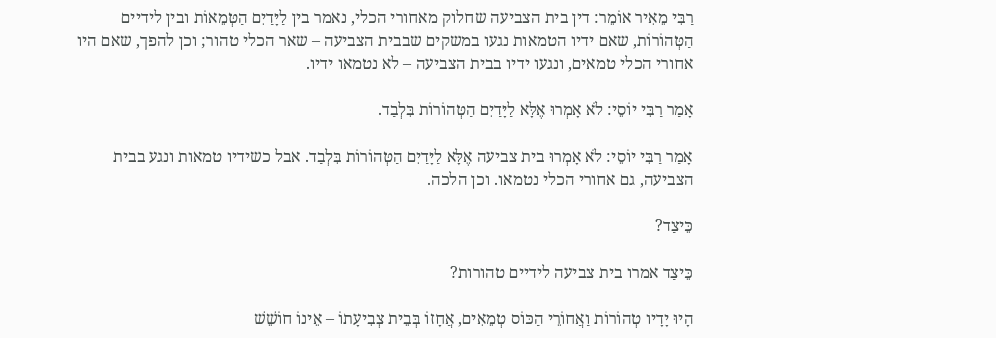רַבִּי מֵאִיר אוֹמֵר: דין בית הצביעה שחלוק מאחורי הכלי, נאמר בין לַיָּדַיִם הַטְּמֵאוֹת ובין לידיים הַטְּהוֹרוֹת, שאם ידיו הטמאות נגעו במשקים שבבית הצביעה – שאר הכלי טהור; וכן להפך, שאם היו אחורי הכלי טמאים, ונגעו ידיו בבית הצביעה – לא נטמאו ידיו.

אָמַר רַבִּי יוֹסֵי: לֹא אָמְרוּ אֶלָּא לַיָּדַיִם הַטְּהוֹרוֹת בִּלְבַד.

אָמַר רַבִּי יוֹסֵי: לֹא אָמְרוּ בית צביעה אֶלָּא לַיָּדַיִם הַטְּהוֹרוֹת בִּלְבַד. אבל כשידיו טמאות ונגע בבית הצביעה, גם אחורי הכלי נטמאו. וכן הלכה.

כֵּיצַד?

כֵּיצַד אמרו בית צביעה לידיים טהורות?

הָיוּ יָדָיו טְהוֹרוֹת וַאֲחוֹרֵי הַכּוֹס טְמֵאִים, אֲחָזוֹ בְּבֵית צְבִיעָתוֹ – אֵינוֹ חוֹשֵׁשׁ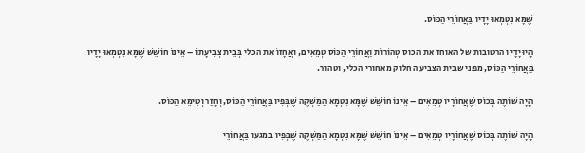שֶׁמָּא נִטְמְאוּ יָדָיו בַּאֲחוֹרֵי הַכּוֹס.

הָיוּ יָדָיו הרטובות של האוחז את הכוס טְהוֹרוֹת וַאֲחוֹרֵי הַכּוֹס טְמֵאִים, ואֲחָזוֹ את הכלי בְּבֵית צְבִיעָתוֹ – אֵינוֹ חוֹשֵׁשׁ שֶׁמָּא נִטְמְאוּ יָדָיו בַּאֲחוֹרֵי הַכּוֹס, מפני שבית הצביעה חלוק מאחורי הכלי, וטהור.

הָיָה שׁוֹתֶה בְּכוֹס שֶׁאֲחוֹרָיו טְמֵאִים – אֵינוֹ חוֹשֵׁשׁ שֶׁמָּא נִטְמָא הַמַּשְׁקֶה שֶׁבְּפִיו בַּאֲחוֹרֵי הַכּוֹס, וְחָזַר וְטִימֵּא הַכּוֹס.

הָיָה שׁוֹתֶה בְּכוֹס שֶׁאֲחוֹרָיו טְמֵאִים – אֵינוֹ חוֹשֵׁשׁ שֶׁמָּא נִטְמָא הַמַּשְׁקֶה שֶׁבְּפִיו במגעו בַּאֲחוֹרֵי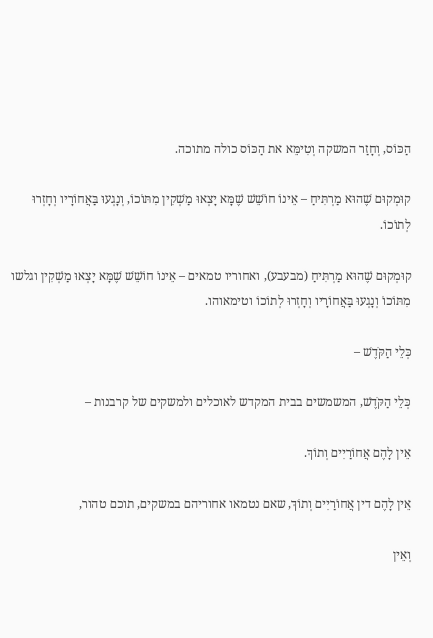הַכּוֹס, וְחָזַר המשקה וְטִימֵּא את הַכּוֹס כולה מתוכה.

קוּמְקוּם שֶׁהוּא מַרְתִּיחַ – אֵינוֹ חוֹשֵׁשׁ שֶׁמָּא יָצְאוּ מַשְׁקִין מִתּוֹכוֹ, וְנָגְעוּ בַּאֲחוֹרָיו וְחָזְרוּ לְתוֹכוֹ.

קוּמְקוּם שֶׁהוּא מַרְתִּיחַ (מבעבע), ואחוריו טמאים – אֵינוֹ חוֹשֵׁשׁ שֶׁמָּא יָצְאוּ מַשְׁקִין וגלשו מִתּוֹכוֹ וְנָגְעוּ בַּאֲחוֹרָיו וְחָזְרוּ לְתוֹכוֹ וטימאוהו.

כְּלֵי הַקֹּדֶשׁ –

כְּלֵי הַקֹּדֶשׁ, המשמשים בבית המקדש לאוכלים ולמשקים של קרבנות –

אֵין לָהֶם אֲחוֹרַיִים וְתוֹךְ.

אֵין לָהֶם דין אֲחוֹרַיִים וְתוֹךְ, שאם נטמאו אחוריהם במשקים, תוכם טהור,

וְאֵין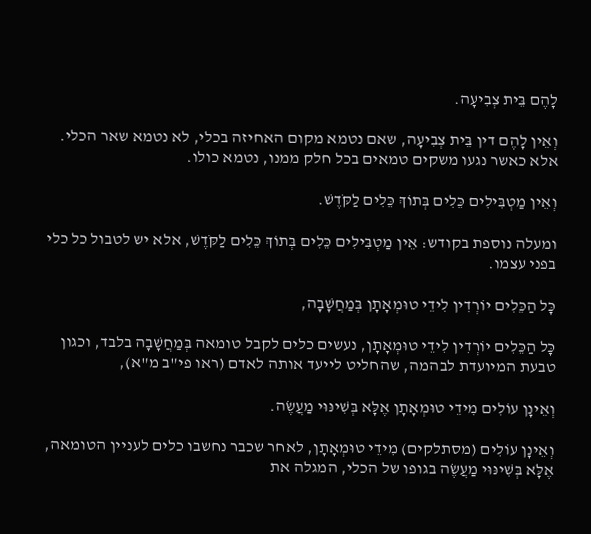לָהֶם בֵּית צְבִיעָה.

וְאֵין לָהֶם דין בֵּית צְבִיעָה, שאם נטמא מקום האחיזה בכלי, לא נטמא שאר הכלי. אלא כאשר נגעו משקים טמאים בכל חלק ממנו, נטמא כולו.

וְאֵין מַטְבִּילִים כֵּלִים בְּתוֹךְ כֵּלִים לַקֹּדֶשׁ.

ומעלה נוספת בקודש: אֵין מַטְבִּילִים כֵּלִים בְּתוֹךְ כֵּלִים לַקֹּדֶשׁ, אלא יש לטבול כל כלי בפני עצמו.

כָּל הַכֵּלִים יוֹרְדִין לִידֵי טוּמְאָתָן בְּמַחֲשָׁבָה,

כָּל הַכֵּלִים יוֹרְדִין לִידֵי טוּמְאָתָן, נעשים כלים לקבל טומאה בְּמַחֲשָׁבָה בלבד, וכגון טבעת המיועדת לבהמה, שהחליט לייעד אותה לאדם (ראו פי"ב מ"א),

וְאֵינָן עוֹלִים מִידֵי טוּמְאָתָן אֶלָּא בְּשִׁינּוּי מַעֲשֶׂה.

וְאֵינָן עוֹלִים (מסתלקים) מִידֵי טוּמְאָתָן, לאחר שכבר נחשבו כלים לעניין הטומאה, אֶלָּא בְּשִׁינּוּי מַעֲשֶׂה בגופו של הכלי, המגלה את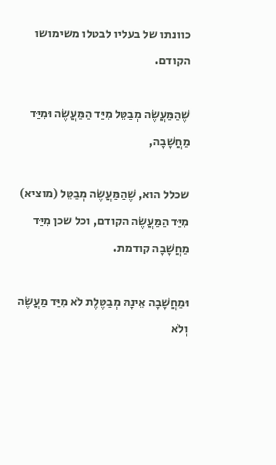כוונתו של בעליו לבטלו משימושו הקודם.

שֶׁהַמַּעֲשֶׂה מְבַטֵּל מִיַּד הַמַּעֲשֶׂה וּמִיַּד מַחֲשָׁבָה,

שכלל הוא, שֶׁהַמַּעֲשֶׂה מְבַטֵּל (מוציא) מִיַּד הַמַּעֲשֶׂה הקודם, וכל שכן מִיַּד מַחֲשָׁבָה קודמת.

וּמַחֲשָׁבָה אֵינָהּ מְבַטֶּלֶת לֹא מִיַּד מַעֲשֶׂה וְלֹא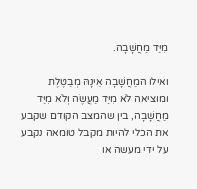מִיַּד מַחֲשָׁבָה.

ואילו המַחֲשָׁבָה אֵינָהּ מְבַטֶּלֶת ומוציאה לֹא מִיַּד מַעֲשֶׂה וְלֹא מִיַּד מַחֲשָׁבָה, בין שהמצב הקודם שקבע את הכלי להיות מקבל טומאה נקבע על ידי מעשה או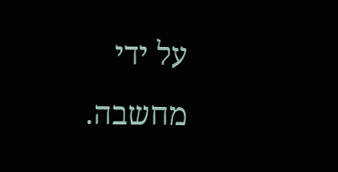על ידי מחשבה.